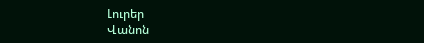Լուրեր
Վանոն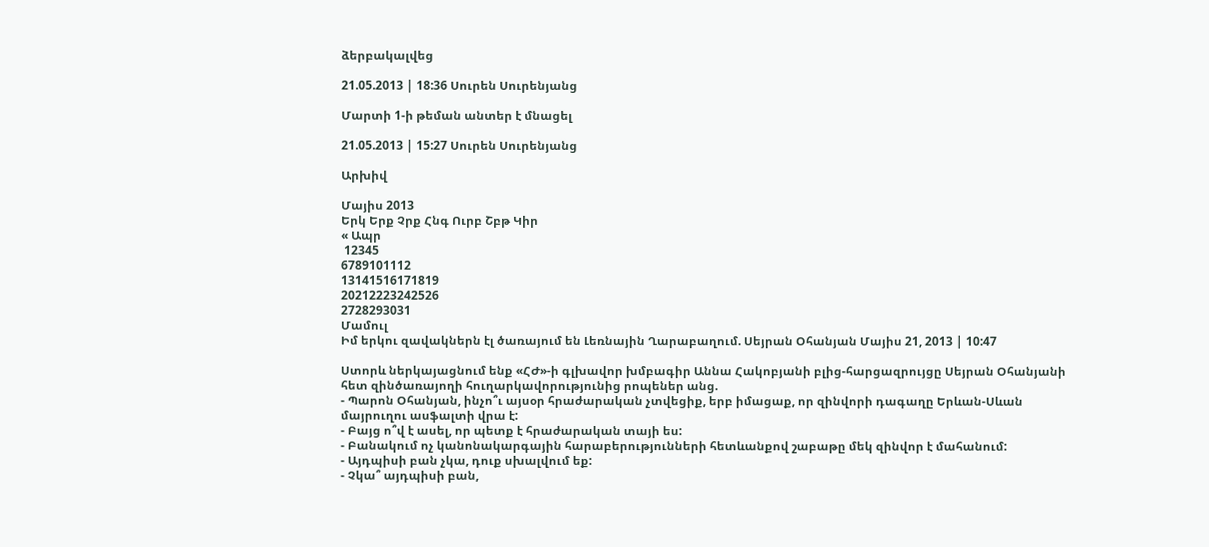ձերբակալվեց

21.05.2013 | 18:36 Սուրեն Սուրենյանց

Մարտի 1-ի թեման անտեր է մնացել

21.05.2013 | 15:27 Սուրեն Սուրենյանց

Արխիվ

Մայիս 2013
Երկ Երք Չրք Հնգ Ուրբ Շբթ Կիր
« Ապր
 12345
6789101112
13141516171819
20212223242526
2728293031
Մամուլ
Իմ երկու զավակներն էլ ծառայում են Լեռնային Ղարաբաղում. Սեյրան Օհանյան Մայիս 21, 2013 | 10:47

Ստորև ներկայացնում ենք «ՀԺ»-ի գլխավոր խմբագիր Աննա Հակոբյանի բլից-հարցազրույցը Սեյրան Օհանյանի հետ զինծառայողի հուղարկավորությունից րոպեներ անց.
- Պարոն Օհանյան, ինչո՞ւ այսօր հրաժարական չտվեցիք, երբ իմացաք, որ զինվորի դագաղը Երևան-Սևան մայրուղու ասֆալտի վրա է:
- Բայց ո՞վ է ասել, որ պետք է հրաժարական տայի ես:
- Բանակում ոչ կանոնակարգային հարաբերությունների հետևանքով շաբաթը մեկ զինվոր է մահանում:
- Այդպիսի բան չկա, դուք սխալվում եք:
- Չկա՞ այդպիսի բան,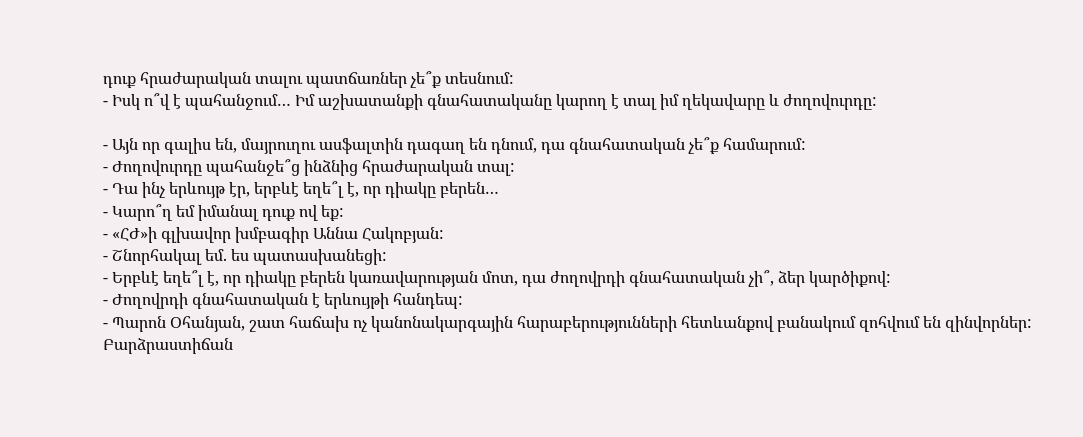դուք հրաժարական տալու պատճառներ չե՞ք տեսնում:
- Իսկ ո՞վ է պահանջում… Իմ աշխատանքի գնահատականը կարող է տալ իմ ղեկավարը և ժողովուրդը:

- Այն որ գալիս են, մայրուղու ասֆալտին դագաղ են դնում, դա գնահատական չե՞ք համարում:
- Ժողովուրդը պահանջե՞ց ինձնից հրաժարական տալ:
- Դա ինչ երևույթ էր, երբևէ եղե՞լ է, որ դիակը բերեն…
- Կարո՞ղ եմ իմանալ դուք ով եք:
- «ՀԺ»ի գլխավոր խմբագիր Աննա Հակոբյան:
- Շնորհակալ եմ. ես պատասխանեցի:
- Երբևէ եղե՞լ է, որ դիակը բերեն կառավարության մոտ, դա ժողովրդի գնահատական չի՞, ձեր կարծիքով:
- Ժողովրդի գնահատական է երևույթի հանդեպ:
- Պարոն Օհանյան, շատ հաճախ ոչ կանոնակարգային հարաբերությունների հետևանքով բանակում զոհվում են զինվորներ: Բարձրաստիճան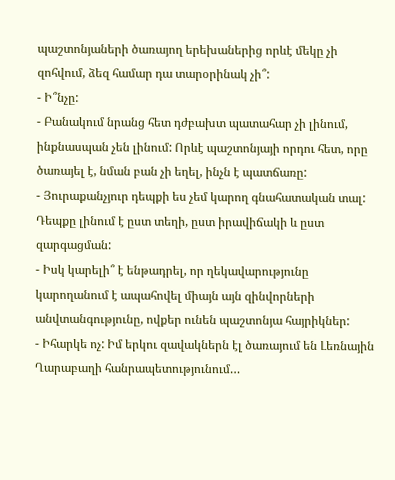պաշտոնյաների ծառայող երեխաներից որևէ մեկը չի զոհվում, ձեզ համար դա տարօրինակ չի՞:
- Ի՞նչը:
- Բանակում նրանց հետ դժբախտ պատահար չի լինում, ինքնասպան չեն լինում: Որևէ պաշտոնյայի որդու հետ, որը ծառայել է, նման բան չի եղել, ինչն է պատճառը:
- Յուրաքանչյուր դեպքի ես չեմ կարող գնահատական տալ: Դեպքը լինում է ըստ տեղի, ըստ իրավիճակի և ըստ զարգացման:
- Իսկ կարելի՞ է ենթադրել, որ ղեկավարությունը կարողանում է ապահովել միայն այն զինվորների անվտանգությունը, ովքեր ունեն պաշտոնյա հայրիկներ:
- Իհարկե ոչ: Իմ երկու զավակներն էլ ծառայում են Լեռնային Ղարաբաղի հանրապետությունում…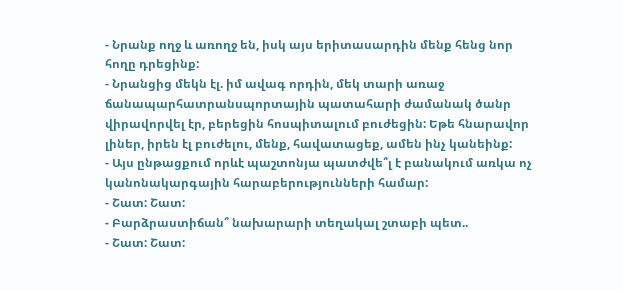- Նրանք ողջ և առողջ են, իսկ այս երիտասարդին մենք հենց նոր հողը դրեցինք:
- Նրանցից մեկն էլ. իմ ավագ որդին, մեկ տարի առաջ ճանապարհատրանսպորտային պատահարի ժամանակ ծանր վիրավորվել էր, բերեցին հոսպիտալում բուժեցին: Եթե հնարավոր լիներ, իրեն էլ բուժելու, մենք, հավատացեք, ամեն ինչ կանեինք:
- Այս ընթացքում որևէ պաշտոնյա պատժվե՞լ է բանակում առկա ոչ կանոնակարգային հարաբերությունների համար:
- Շատ: Շատ:
- Բարձրաստիճան՞ նախարարի տեղակալ շտաբի պետ..
- Շատ: Շատ: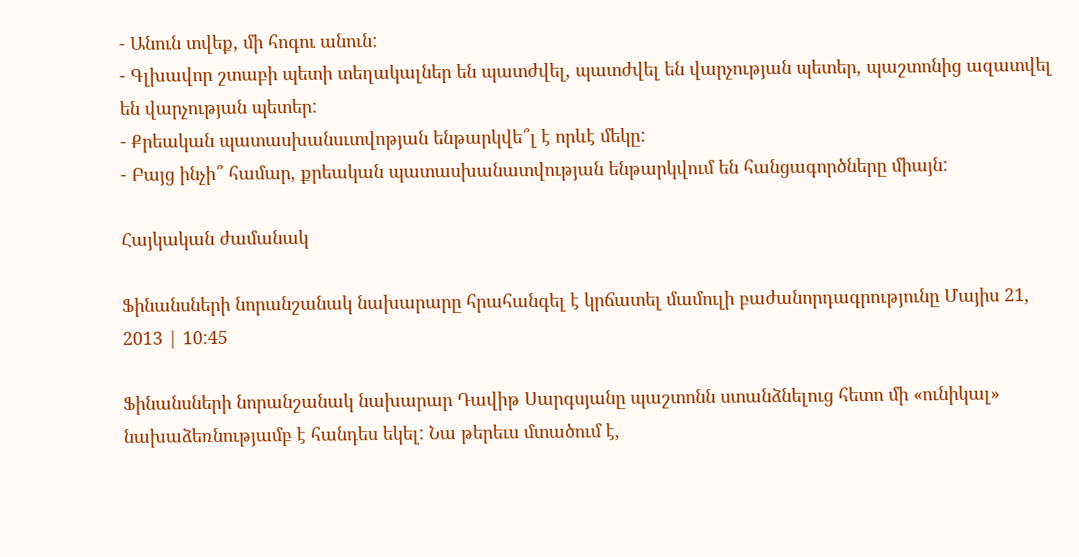- Անուն տվեք, մի հոգու անուն:
- Գլխավոր շտաբի պետի տեղակալներ են պատժվել, պատժվել են վարչության պետեր, պաշտոնից ազատվել են վարչության պետեր:
- Քրեական պատասխանսւտվոթյան ենթարկվե՞լ է որևէ մեկը:
- Բայց ինչի՞ համար, քրեական պատասխանատվության ենթարկվում են հանցագործները միայն:

Հայկական ժամանակ

Ֆինանսների նորանշանակ նախարարը հրահանգել է կրճատել մամուլի բաժանորդագրությունը Մայիս 21, 2013 | 10:45

Ֆինանսների նորանշանակ նախարար Դավիթ Սարգսյանը պաշտոնն ստանձնելուց հետո մի «ունիկալ» նախաձեռնությամբ է հանդես եկել: Նա թերեւս մտածում է,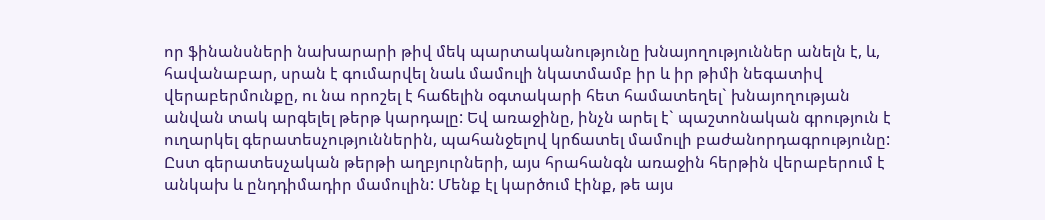որ ֆինանսների նախարարի թիվ մեկ պարտականությունը խնայողություններ անելն է, և, հավանաբար, սրան է գումարվել նաև մամուլի նկատմամբ իր և իր թիմի նեգատիվ վերաբերմունքը, ու նա որոշել է հաճելին օգտակարի հետ համատեղել` խնայողության անվան տակ արգելել թերթ կարդալը: Եվ առաջինը, ինչն արել է` պաշտոնական գրություն է ուղարկել գերատեսչություններին, պահանջելով կրճատել մամուլի բաժանորդագրությունը: Ըստ գերատեսչական թերթի աղբյուրների, այս հրահանգն առաջին հերթին վերաբերում է անկախ և ընդդիմադիր մամուլին: Մենք էլ կարծում էինք, թե այս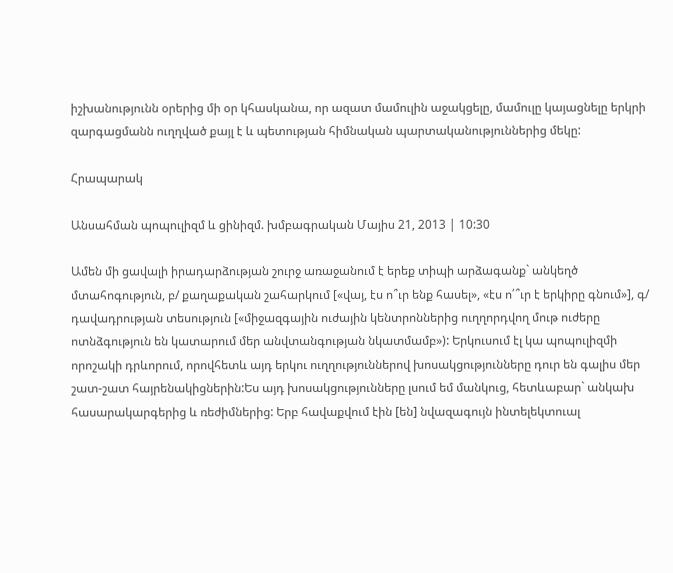իշխանությունն օրերից մի օր կհասկանա, որ ազատ մամուլին աջակցելը, մամուլը կայացնելը երկրի զարգացմանն ուղղված քայլ է և պետության հիմնական պարտականություններից մեկը:

Հրապարակ

Անսահման պոպուլիզմ և ցինիզմ. խմբագրական Մայիս 21, 2013 | 10:30

Ամեն մի ցավալի իրադարձության շուրջ առաջանում է երեք տիպի արձագանք` անկեղծ մտահոգություն, բ/ քաղաքական շահարկում [«վայ, էս ո՞ւր ենք հասել», «էս ո՛՞ւր է երկիրը գնում»], գ/ դավադրության տեսություն [«միջազգային ուժային կենտրոններից ուղղորդվող մութ ուժերը ոտնձգություն են կատարում մեր անվտանգության նկատմամբ»): Երկուսում էլ կա պոպուլիզմի որոշակի դրևորում, որովհետև այդ երկու ուղղություններով խոսակցությունները դուր են գալիս մեր շատ-շատ հայրենակիցներին:Ես այդ խոսակցությունները լսում եմ մանկուց, հետևաբար` անկախ հասարակարգերից և ռեժիմներից: Երբ հավաքվում էին [են] նվազագույն ինտելեկտուալ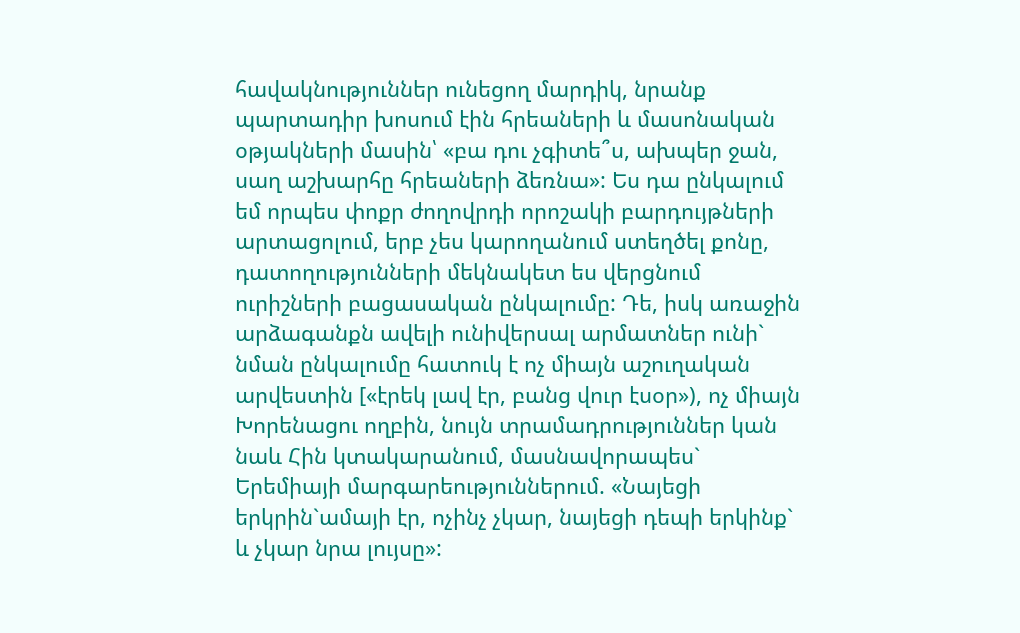հավակնություններ ունեցող մարդիկ, նրանք պարտադիր խոսում էին հրեաների և մասոնական օթյակների մասին՝ «բա դու չգիտե՞ս, ախպեր ջան, սաղ աշխարհը հրեաների ձեռնա»: Ես դա ընկալում եմ որպես փոքր ժողովրդի որոշակի բարդույթների արտացոլում, երբ չես կարողանում ստեղծել քոնը, դատողությունների մեկնակետ ես վերցնում ուրիշների բացասական ընկալումը: Դե, իսկ առաջին արձագանքն ավելի ունիվերսալ արմատներ ունի` նման ընկալումը հատուկ է ոչ միայն աշուղական արվեստին [«էրեկ լավ էր, բանց վուր էսօր»), ոչ միայն Խորենացու ողբին, նույն տրամադրություններ կան նաև Հին կտակարանում, մասնավորապես` Երեմիայի մարգարեություններում. «Նայեցի երկրին`ամայի էր, ոչինչ չկար, նայեցի դեպի երկինք` և չկար նրա լույսը»: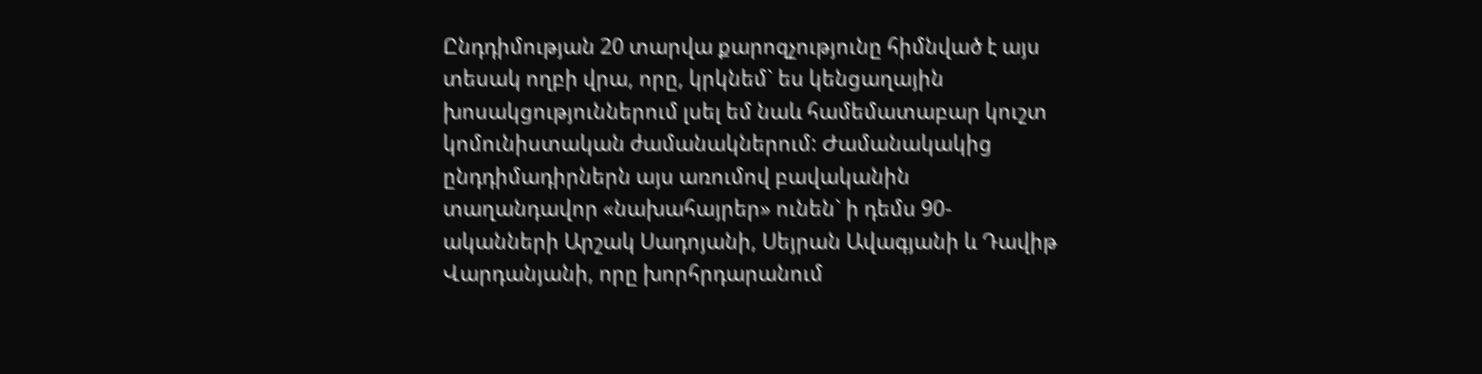Ընդդիմության 20 տարվա քարոզչությունը հիմնված է այս տեսակ ողբի վրա, որը, կրկնեմ` ես կենցաղային խոսակցություններում լսել եմ նաև համեմատաբար կուշտ կոմունիստական ժամանակներում: Ժամանակակից ընդդիմադիրներն այս առումով բավականին տաղանդավոր «նախահայրեր» ունեն` ի դեմս 90-ականների Արշակ Սադոյանի, Սեյրան Ավագյանի և Դավիթ Վարդանյանի, որը խորհրդարանում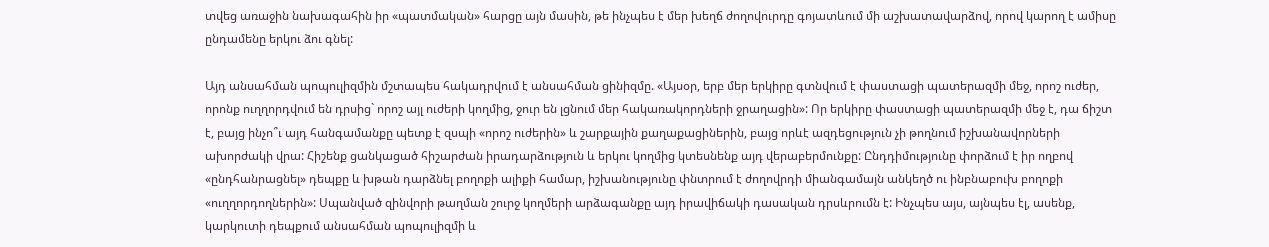տվեց առաջին նախագահին իր «պատմական» հարցը այն մասին, թե ինչպես է մեր խեղճ ժողովուրդը գոյատևում մի աշխատավարձով, որով կարող է ամիսը ընդամենը երկու ձու գնել:

Այդ անսահման պոպուլիզմին մշտապես հակադրվում է անսահման ցինիզմը. «Այսօր, երբ մեր երկիրը գտնվում է փաստացի պատերազմի մեջ, որոշ ուժեր, որոնք ուղղորդվում են դրսից` որոշ այլ ուժերի կողմից, ջուր են լցնում մեր հակառակորդների ջրաղացին»: Որ երկիրը փաստացի պատերազմի մեջ է, դա ճիշտ է, բայց ինչո՞ւ այդ հանգամանքը պետք է զսպի «որոշ ուժերին» և շարքային քաղաքացիներին, բայց որևէ ազդեցություն չի թողնում իշխանավորների ախորժակի վրա: Հիշենք ցանկացած հիշարժան իրադարձություն և երկու կողմից կտեսնենք այդ վերաբերմունքը: Ընդդիմությունը փորձում է իր ողբով «ընդհանրացնել» դեպքը և խթան դարձնել բողոքի ալիքի համար, իշխանությունը փնտրում է ժողովրդի միանգամայն անկեղծ ու ինբնաբուխ բողոքի «ուղղորդողներին»: Սպանված զինվորի թաղման շուրջ կողմերի արձագանքը այդ իրավիճակի դասական դրսևրումն է: Ինչպես այս, այնպես էլ, ասենք, կարկուտի դեպքում անսահման պոպուլիզմի և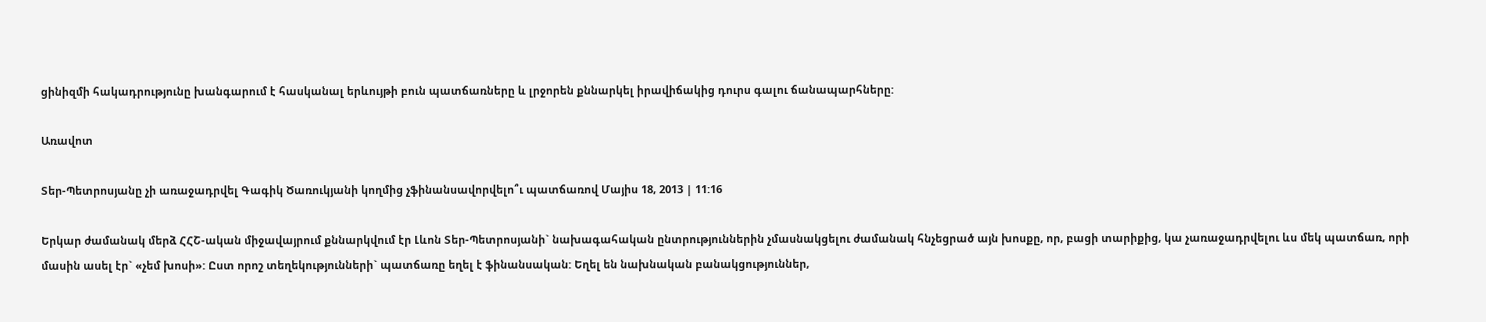ցինիզմի հակադրությունը խանգարում է հասկանալ երևույթի բուն պատճառները և լրջորեն քննարկել իրավիճակից դուրս գալու ճանապարհները:

Առավոտ

Տեր-Պետրոսյանը չի առաջադրվել Գագիկ Ծառուկյանի կողմից չֆինանսավորվելո՞ւ պատճառով Մայիս 18, 2013 | 11:16

Երկար ժամանակ մերձ ՀՀՇ-ական միջավայրում քննարկվում էր Լևոն Տեր-Պետրոսյանի` նախագահական ընտրություններին չմասնակցելու ժամանակ հնչեցրած այն խոսքը, որ, բացի տարիքից, կա չառաջադրվելու ևս մեկ պատճառ, որի մասին ասել էր` «չեմ խոսի»: Ըստ որոշ տեղեկությունների` պատճառը եղել է ֆինանսական: Եղել են նախնական բանակցություններ,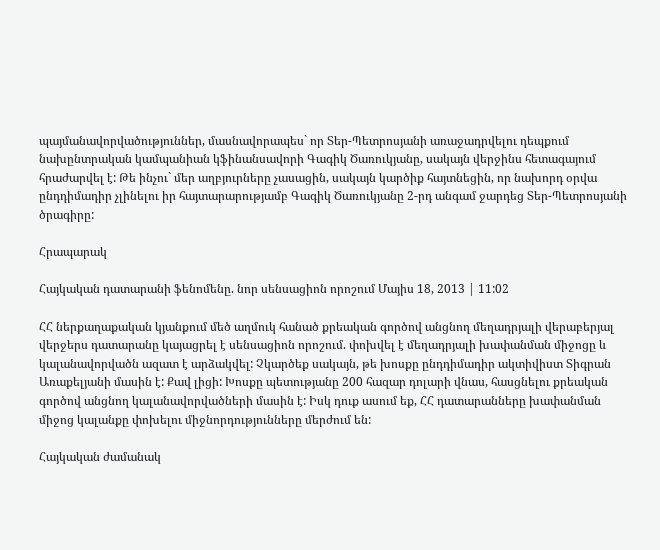պայմանավորվածություններ, մասնավորապես` որ Տեր-Պետրոսյանի առաջադրվելու դեպքում նախընտրական կամպանիան կֆինանսավորի Գագիկ Ծառուկյանը, սակայն վերջինս հետագայում հրաժարվել է: Թե ինչու` մեր աղբյուրները չասացին, սակայն կարծիք հայտնեցին, որ նախորդ օրվա ընդդիմադիր չլինելու իր հայտարարությամբ Գագիկ Ծառուկյանը 2-րդ անգամ ջարդեց Տեր-Պետրոսյանի ծրագիրը:

Հրապարակ

Հայկական դատարանի ֆենոմենը. նոր սենսացիոն որոշում Մայիս 18, 2013 | 11:02

ՀՀ ներքաղաքական կյանքում մեծ աղմուկ հանած քրեական գործով անցնող մեղադրյալի վերաբերյալ վերջերս դատարանը կայացրել է սենսացիոն որոշում. փոխվել է մեղադրյալի խափանման միջոցը և կալանավորվածն ազատ է արձակվել: Չկարծեք սակայն, թե խոսքը ընդդիմադիր ակտիվիստ Տիգրան Առաքելյանի մասին է: Քավ լիցի: Խոսքը պետությանը 200 հազար դոլարի վնաս, հասցնելու քրեական գործով անցնող կալանավորվածների մասին է: Իսկ դուք ասում եք, ՀՀ դատարանները խափանման միջոց կալանքը փոխելու միջնորդությունները մերժում են:

Հայկական ժամանակ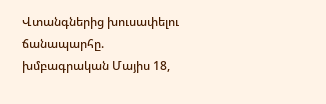Վտանգներից խուսափելու ճանապարհը. խմբագրական Մայիս 18,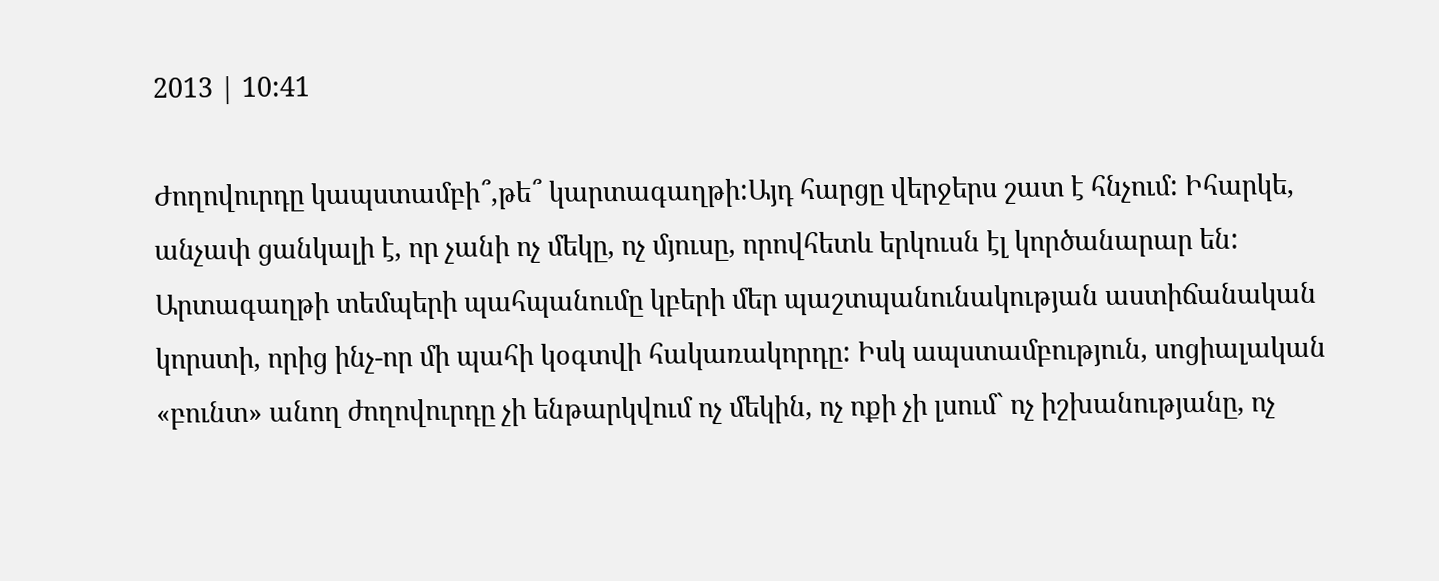2013 | 10:41

Ժողովուրդը կապստամբի՞,թե՞ կարտագաղթի:Այդ հարցը վերջերս շատ է հնչում: Իհարկե, անչափ ցանկալի է, որ չանի ոչ մեկը, ոչ մյուսը, որովհետև երկուսն էլ կործանարար են: Արտագաղթի տեմպերի պահպանումը կբերի մեր պաշտպանունակության աստիճանական կորստի, որից ինչ-որ մի պահի կօգտվի հակառակորդը: Իսկ ապստամբություն, սոցիալական «բունտ» անող ժողովուրդը չի ենթարկվում ոչ մեկին, ոչ ոքի չի լսում` ոչ իշխանությանը, ոչ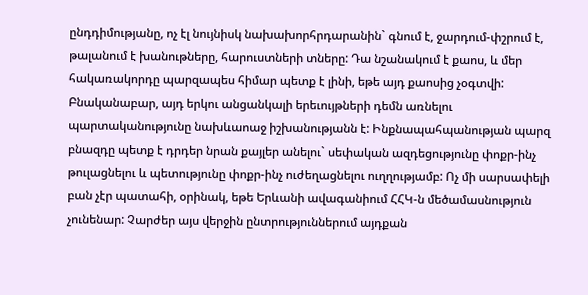ընդդիմությանը, ոչ էլ նույնիսկ նախախորհրդարանին` գնում է, ջարդում-փշրում է, թալանում է խանութները, հարուստների տները: Դա նշանակում է քաոս, և մեր հակառակորդը պարզապես հիմար պետք է լինի, եթե այդ քաոսից չօգտվի: Բնականաբար, այդ երկու անցանկալի երեւույթների դեմն առնելու պարտականությունը նախևաոաջ իշխանությանն է: Ինքնապահպանության պարզ բնազդը պետք է դրդեր նրան քայլեր անելու` սեփական ազդեցությունը փոքր-ինչ թուլացնելու և պետությունը փոքր-ինչ ուժեղացնելու ուղղությամբ: Ոչ մի սարսափելի բան չէր պատահի, օրինակ, եթե Երևանի ավագանիում ՀՀԿ-ն մեծամասնություն չունենար: Չարժեր այս վերջին ընտրություններում այդքան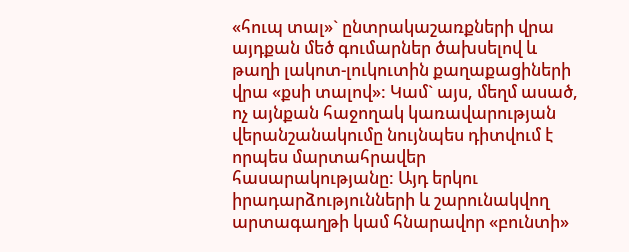«հուպ տալ»` ընտրակաշառքների վրա այդքան մեծ գումարներ ծախսելով և թաղի լակոտ-լուկուտին քաղաքացիների վրա «քսի տալով»: Կամ` այս, մեղմ ասած, ոչ այնքան հաջողակ կառավարության վերանշանակումը նույնպես դիտվում է որպես մարտահրավեր հասարակությանը: Այդ երկու իրադարձությունների և շարունակվող արտագաղթի կամ հնարավոր «բունտի»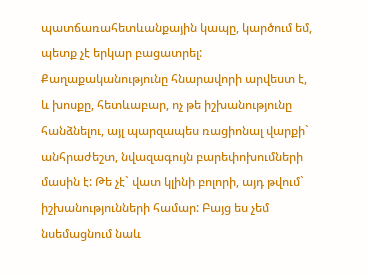պատճառահետևանքային կապը, կարծում եմ, պետք չէ երկար բացատրել: Քաղաքականությունը հնարավորի արվեստ է, և խոսքը, հետևաբար, ոչ թե իշխանությունը հանձնելու, այլ պարզապես ռացիոնալ վարքի` անհրաժեշտ, նվազագույն բարեփոխումների մասին է: Թե չէ` վատ կլինի բոլորի, այդ թվում` իշխանությունների համար: Բայց ես չեմ նսեմացնում նաև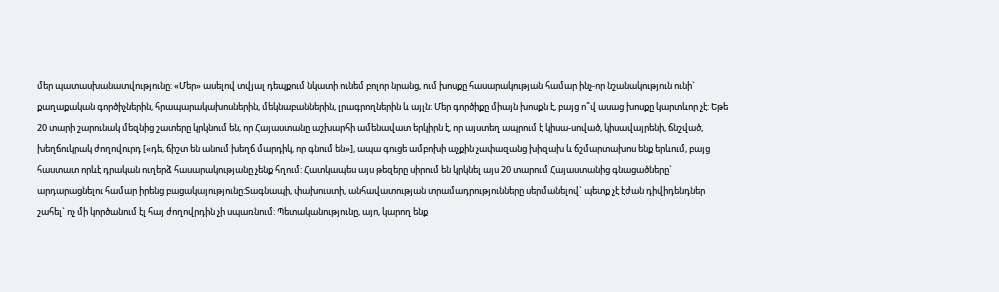մեր պատասխանատվությունը: «Մեր» ասելով տվյալ դեպքում նկատի ունեմ բոլոր նրանց, ում խոսքը հասարակության համար ինչ-որ նշանակություն ունի` քաղաքական գործիչներին, հրապարակախոսներին, մեկնաբաններին, լրագրողներին և այլն: Մեր գործիքը միայն խոսքն է, բայց ո՞վ ասաց խոսքը կարտևոր չէ: Եթե 20 տարի շարունակ մեզնից շատերը կրկնում են, որ Հայաստանը աշխարհի ամենավատ երկիրն է, որ այստեղ ապրում է կիսա-սոված, կիսավայրենի, ճնշված, խեղճուկրակ ժողովուրդ [«դե, ճիշտ են անում խեղճ մարդիկ, որ գնում են»], ապա գուցե ամբոխի աչքին չափազանց խիզախ և ճշմարտախոս ենք երևում, բայց հաստատ որևէ դրական ուղերձ հասարակությանը չենք հղում: Հատկապես այս թեզերը սիրում են կրկնել այս 20 տարում Հայաստանից գնացածները` արդարացնելու համար իրենց բացակայությունը:Տագնապի, փախուստի, անհավատության տրամադրությունները սերմանելով` պետք չէ էժան դիվիդենդներ շահել` ոչ մի կործանում էլ հայ ժողովրդին չի սպառնում: Պետականությունը, այո, կարող ենք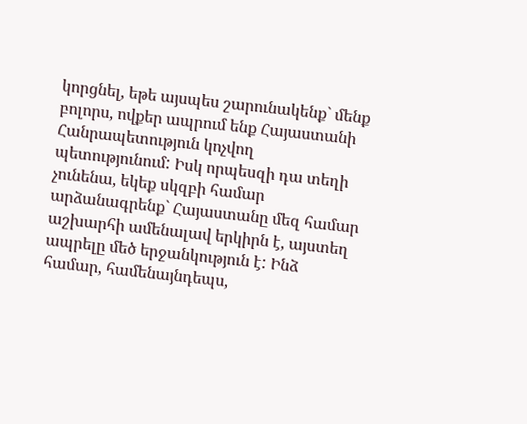կորցնել, եթե այսպես շարունակենք` մենք բոլորս, ովքեր ապրում ենք Հայաստանի Հանրապետություն կոչվող պետությունում: Իսկ որպեսզի դա տեղի չունենա, եկեք սկզբի համար արձանագրենք` Հայաստանը մեզ համար աշխարհի ամենալավ երկիրն է, այստեղ ապրելը մեծ երջանկություն է: Ինձ համար, համենայնդեպս,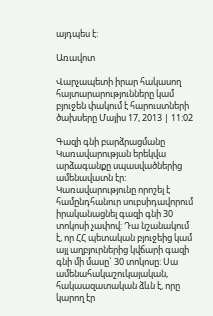այդպես է:

Առավոտ

Վարչապետի իրար հակասող հայտարարությունները կամ բյուջեն փակում է հարուստների ծախսերը Մայիս 17, 2013 | 11:02

Գազի գնի բարձրացմանը Կառավարության երեկվա արձագանքը սպասվածներից ամենավատն էր: Կառավարությունը որոշել է համընդհանուր սուբսիդավորում իրականացնել գազի գնի 30 տոկոսի չափով: Դա նշանակում է, որ ՀՀ պետական բյուջեից կամ այլ աղբյուրներից կվճարի գազի գնի մի մասը` 30 տոկոսը: Սա ամենահակաշուկայական, հակաազատական ձևն է, որը կարող էր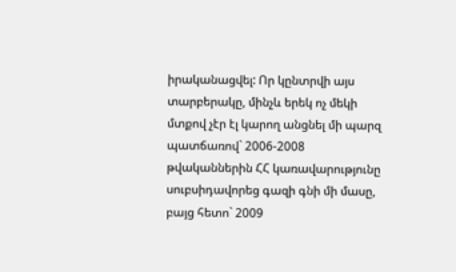իրականացվել: Որ կընտրվի այս տարբերակը, մինչև երեկ ոչ մեկի մտքով չէր էլ կարող անցնել մի պարզ պատճառով` 2006-2008 թվականներին ՀՀ կառավարությունը սուբսիդավորեց գազի գնի մի մասը, բայց հետո` 2009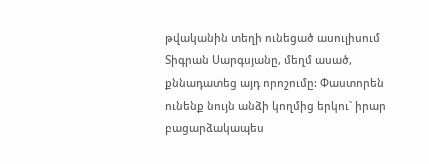թվականին տեղի ունեցած ասուլիսում Տիգրան Սարգսյանը, մեղմ ասած, քննադատեց այդ որոշումը: Փաստորեն ունենք նույն անձի կողմից երկու` իրար բացարձակապես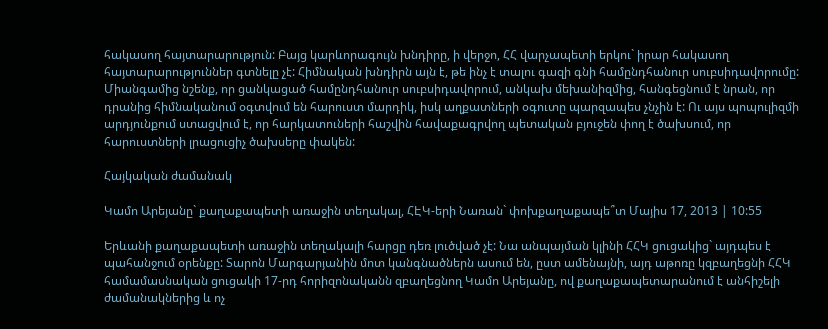հակասող հայտարարություն: Բայց կարևորագույն խնդիրը, ի վերջո, ՀՀ վարչապետի երկու` իրար հակասող հայտարարություններ գտնելը չէ: Հիմնական խնդիրն այն է, թե ինչ է տալու գազի գնի համընդհանուր սուբսիդավորումը: Միանգամից նշենք, որ ցանկացած համընդհանուր սուբսիդավորում, անկախ մեխանիզմից, հանգեցնում է նրան, որ դրանից հիմնականում օգտվում են հարուստ մարդիկ, իսկ աղքատների օգուտը պարզապես չնչին է: Ու այս պոպուլիզմի արդյունքում ստացվում է, որ հարկատուների հաշվին հավաքագրվող պետական բյուջեն փող է ծախսում, որ հարուստների լրացուցիչ ծախսերը փակեն:

Հայկական ժամանակ

Կամո Արեյանը` քաղաքապետի առաջին տեղակալ, ՀԷԿ-երի Նառան` փոխքաղաքապե՞տ Մայիս 17, 2013 | 10:55

Երևանի քաղաքապետի առաջին տեղակալի հարցը դեռ լուծված չէ: Նա անպայման կլինի ՀՀԿ ցուցակից` այդպես է պահանջում օրենքը: Տարոն Մարգարյանին մոտ կանգնածներն ասում են, ըստ ամենայնի, այդ աթոռը կզբաղեցնի ՀՀԿ համամասնական ցուցակի 17-րդ հորիզոնականն զբաղեցնող Կամո Արեյանը, ով քաղաքապետարանում է անհիշելի ժամանակներից և ոչ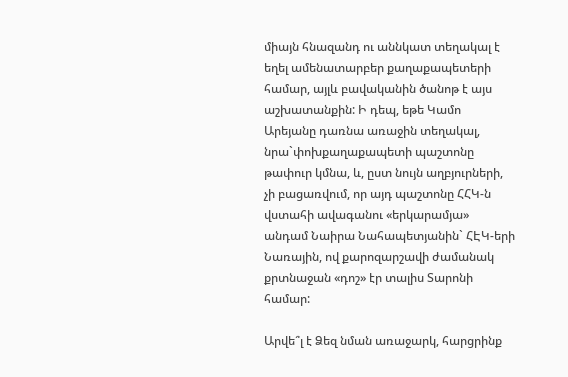միայն հնազանդ ու աննկատ տեղակալ է եղել ամենատարբեր քաղաքապետերի համար, այլև բավականին ծանոթ է այս աշխատանքին: Ի դեպ, եթե Կամո Արեյանը դառնա առաջին տեղակալ, նրա`փոխքաղաքապետի պաշտոնը թափուր կմնա, և, ըստ նույն աղբյուրների, չի բացառվում, որ այդ պաշտոնը ՀՀԿ-ն վստահի ավագանու «երկարամյա» անդամ Նաիրա Նահապետյանին` ՀԷԿ-երի Նառային, ով քարոզարշավի ժամանակ քրտնաջան «դոշ» էր տալիս Տարոնի համար:

Արվե՞լ է Ձեզ նման առաջարկ, հարցրինք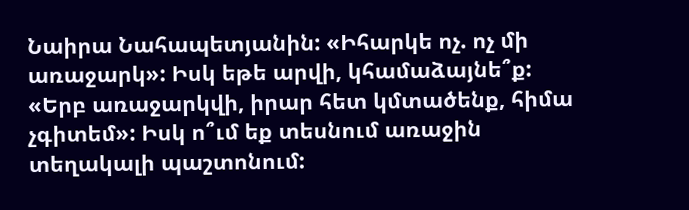Նաիրա Նահապետյանին: «Իհարկե ոչ. ոչ մի առաջարկ»: Իսկ եթե արվի, կհամաձայնե՞ք: «Երբ առաջարկվի, իրար հետ կմտածենք, հիմա չգիտեմ»: Իսկ ո՞ւմ եք տեսնում առաջին տեղակալի պաշտոնում: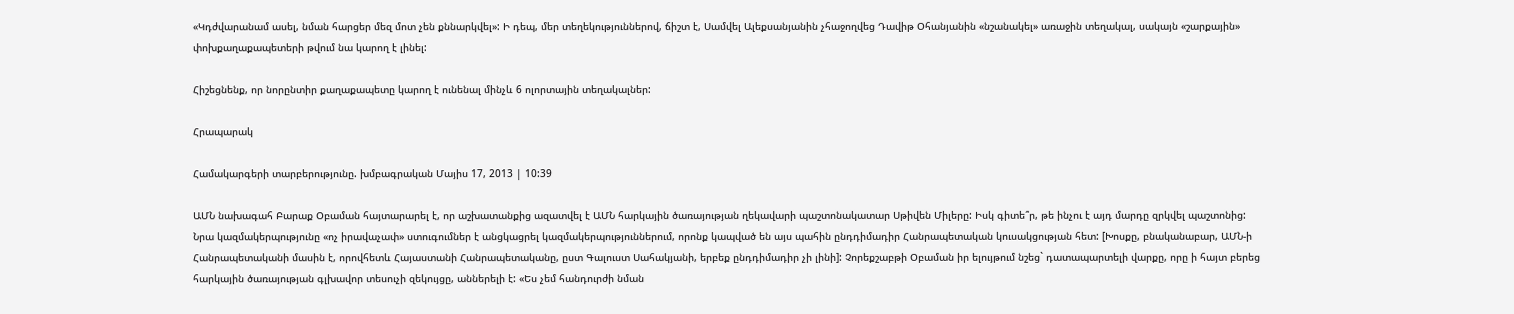«Կդժվարանամ ասել, նման հարցեր մեզ մոտ չեն քննարկվել»: Ի դեպ, մեր տեղեկություններով, ճիշտ է, Սամվել Ալեքսանյանին չհաջողվեց Դավիթ Օհանյանին «նշանակել» առաջին տեղակալ, սակայն «շարքային» փոխքաղաքապետերի թվում նա կարող է լինել:

Հիշեցնենք, որ նորընտիր քաղաքապետը կարող է ունենալ մինչև 6 ոլորտային տեղակալներ:

Հրապարակ

Համակարգերի տարբերությունը. խմբագրական Մայիս 17, 2013 | 10:39

ԱՄՆ նախագահ Բարաք Օբաման հայտարարել է, որ աշխատանքից ազատվել է ԱՄՆ հարկային ծառայության ղեկավարի պաշտոնակատար Սթիվեն Միլերը: Իսկ գիտե՞ր, թե ինչու է այդ մարդը զրկվել պաշտոնից: Նրա կազմակերպությունը «ոչ իրավաչափ» ստուգումներ է անցկացրել կազմակերպություններում, որոնք կապված են այս պահին ընդդիմադիր Հանրապետական կուսակցության հետ: [Խոսքը, բնականաբար, ԱՄՆ-ի Հանրապետականի մասին է, որովհետև Հայաստանի Հանրապետականը, ըստ Գալուստ Սահակյանի, երբեք ընդդիմադիր չի լինի]: Չորեքշաբթի Օբաման իր ելույթում նշեց` դատապարտելի վարքը, որը ի հայտ բերեց հարկային ծառայության գլխավոր տեսուչի զեկույցը, աններելի է: «Ես չեմ հանդուրժի նման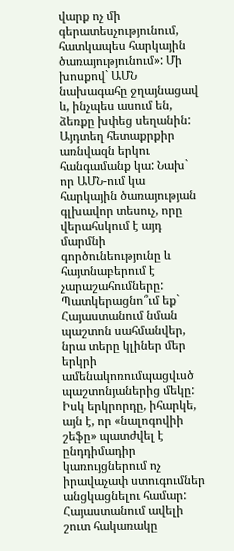վարք ոչ մի գերատեսչությունում, հատկապես հարկային ծառայությունում»: Մի խոսքով` ԱՄՆ նախագահը ջղայնացավ և, ինչպես ասում են, ձեռքը խփեց սեղանին: Այդտեղ հետաքրքիր առնվազն երկու հանգամանք կա: Նախ` որ ԱՄՆ-ում կա հարկային ծառայության գլխավոր տեսուչ, որը վերահսկում է այդ մարմնի գործունեությունը և հայտնաբերում է չարաշահումները: Պատկերացնո՞ւմ եք` Հայաստանում նման պաշտոն սահմանվեր, նրա տերը կլիներ մեր երկրի ամենակոռումպացվւսծ պաշտոնյաներից մեկը: Իսկ երկրորդը, իհարկե, այն է, որ «նալոգովիի շեֆը» պատժվել է ընդդիմադիր կառույցներում ոչ իրավաչափ ստուգումներ անցկացնելու համար: Հայաստանում ավելի շուտ հակառակը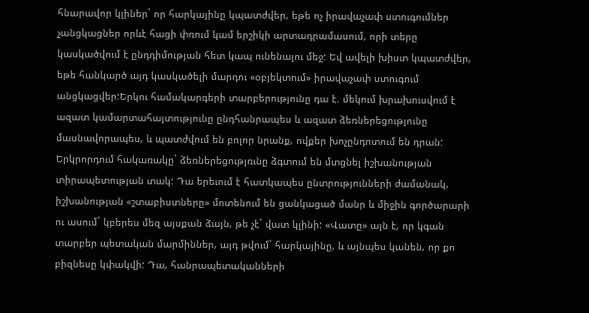հնարավոր կլիներ` որ հարկայինը կպատժվեր, եթե ոչ իրավաչափ ստուգումներ չանցկացներ որևէ հացի փռում կամ երշիկի արտադրամասում, որի տերը կասկածվում է ընդդիմության հետ կապ ունենալու մեջ: Եվ ավելի խիստ կպատժվեր, եթե հանկարծ այդ կասկածելի մարդու «օբյեկտում» իրավաչափ ստուգում անցկացվեր:Երկու համակարգերի տարբերությունը դա է. մեկում խրախուսվում է ազատ կամարտահայտությունը ընդհանրապես և ազատ ձեռներեցությունը մասնավորապես, և պատժվում են բոլոր նրանք, ովքեր խոչընդոտում են դրան: Երկրորդում հակառակը` ձեռներեցությռւնը ձգտում են մտցնել իշխանության տիրապետության տակ: Դա երեւում է հատկապես ընտրությունների ժամանակ, իշխանության «շտաբիստները» մոտենում են ցանկացած մանր և միջին գործարարի ու ասում` կբերես մեզ այսքան ձայն, թե չէ` վատ կլինի: «Վատը» այն է, որ կգան տարբեր պետական մարմիններ, այդ թվում` հարկայինը, և այնպես կանեն, որ քո բիզնեսը կփակվի: Դա, հանրապետականների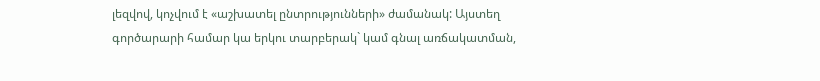լեզվով, կոչվում է «աշխատել ընտրությունների» ժամանակ: Այստեղ գործարարի համար կա երկու տարբերակ` կամ գնալ առճակատման,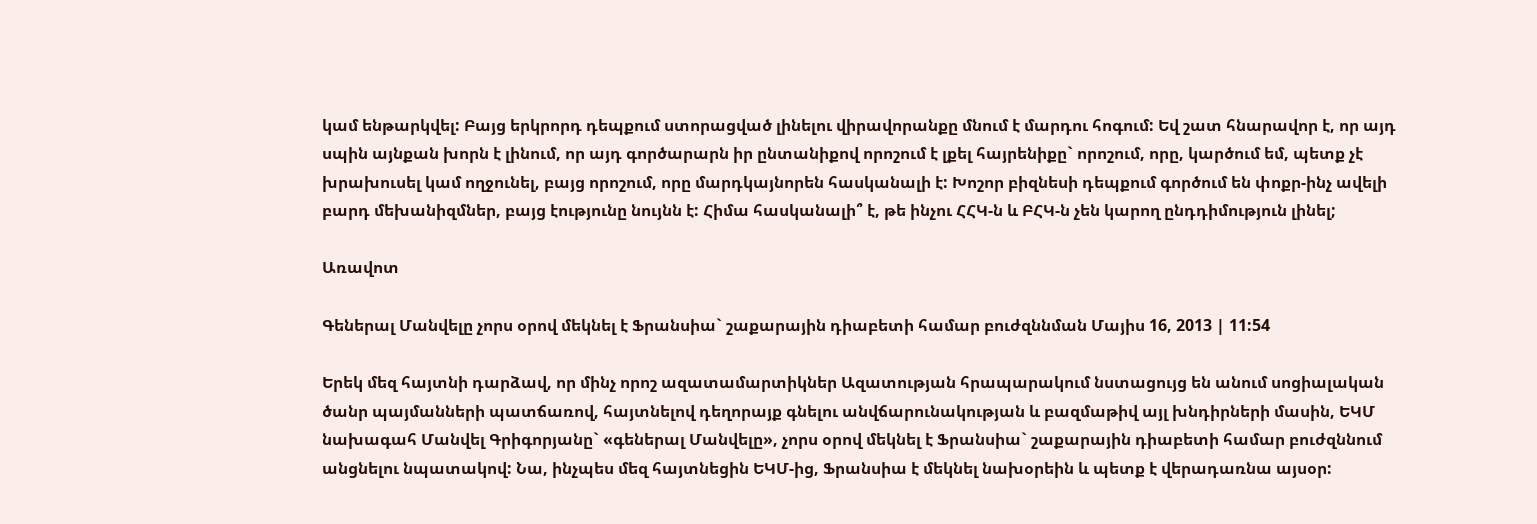կամ ենթարկվել: Բայց երկրորդ դեպքում ստորացված լինելու վիրավորանքը մնում է մարդու հոգում: Եվ շատ հնարավոր է, որ այդ սպին այնքան խորն է լինում, որ այդ գործարարն իր ընտանիքով որոշում է լքել հայրենիքը` որոշում, որը, կարծում եմ, պետք չէ խրախուսել կամ ողջունել, բայց որոշում, որը մարդկայնորեն հասկանալի է: Խոշոր բիզնեսի դեպքում գործում են փոքր-ինչ ավելի բարդ մեխանիզմներ, բայց էությունը նույնն է: Հիմա հասկանալի՞ է, թե ինչու ՀՀԿ-ն և ԲՀԿ-ն չեն կարող ընդդիմություն լինել;

Առավոտ

Գեներալ Մանվելը չորս օրով մեկնել է Ֆրանսիա` շաքարային դիաբետի համար բուժզննման Մայիս 16, 2013 | 11:54

Երեկ մեզ հայտնի դարձավ, որ մինչ որոշ ազատամարտիկներ Ազատության հրապարակում նստացույց են անում սոցիալական ծանր պայմանների պատճառով, հայտնելով դեղորայք գնելու անվճարունակության և բազմաթիվ այլ խնդիրների մասին, ԵԿՄ նախագահ Մանվել Գրիգորյանը` «գեներալ Մանվելը», չորս օրով մեկնել է Ֆրանսիա` շաքարային դիաբետի համար բուժզննում անցնելու նպատակով: Նա, ինչպես մեզ հայտնեցին ԵԿՄ-ից, Ֆրանսիա է մեկնել նախօրեին և պետք է վերադառնա այսօր: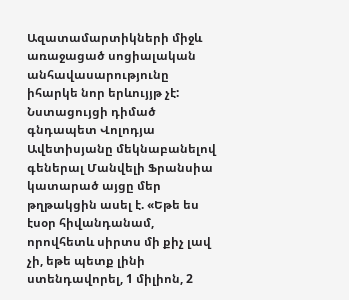Ազատամարտիկների միջև առաջացած սոցիալական անհավասարությունը իհարկե նոր երևույյթ չէ: Նստացույցի դիմած գնդապետ Վոլոդյա Ավետիսյանը մեկնաբանելով գեներալ Մանվելի Ֆրանսիա կատարած այցը մեր թղթակցին ասել է. «Եթե ես էսօր հիվանդանամ, որովհետև սիրտս մի քիչ լավ չի, եթե պետք լինի ստենդավորել, 1 միլիոն, 2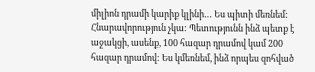միլիոն դրամի կարիք կլինի… Ես պիտի մեռնեմ: Հնարավորություն չկա: Պետությունն ինձ պետք է աջակցի, ասենք, 100 հազար դրամով կամ 200 հազար դրամով: Ես կմեռնեմ, ինձ որպես զոհված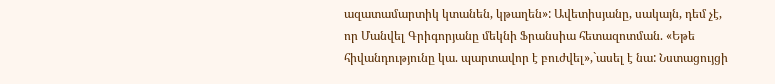ազատամարտիկ կտանեն, կթաղեն»: Ավետիսյանը, սակայն, դեմ չէ, որ Մանվել Գրիգորյանը մեկնի Ֆրանսիա հետազոտման. «Եթե հիվանդությունը կա. պարտավոր է բուժվել»,`ասել է նա: Նստացույցի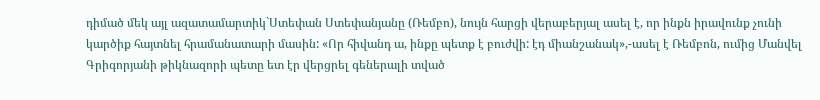դիմած մեկ այլ ազատամարտիկ`Ստեփան Ստեփանյանը (Ռեմբո), նույն հարցի վերաբերյալ ասել է, որ ինքն իրավունք չունի կարծիք հայտնել հրամանատարի մասին: «Որ հիվանդ ա, ինքը պետք է բուժվի: էդ միանշանակ»,-ասել է Ռեմբոն, ումից Մանվել Գրիգորյանի թիկնազորի պետը ետ էր վերցրել գեներալի տված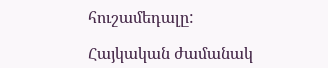հուշամեդալը:

Հայկական ժամանակ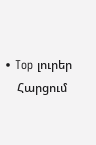• Top լուրեր
    Հարցում